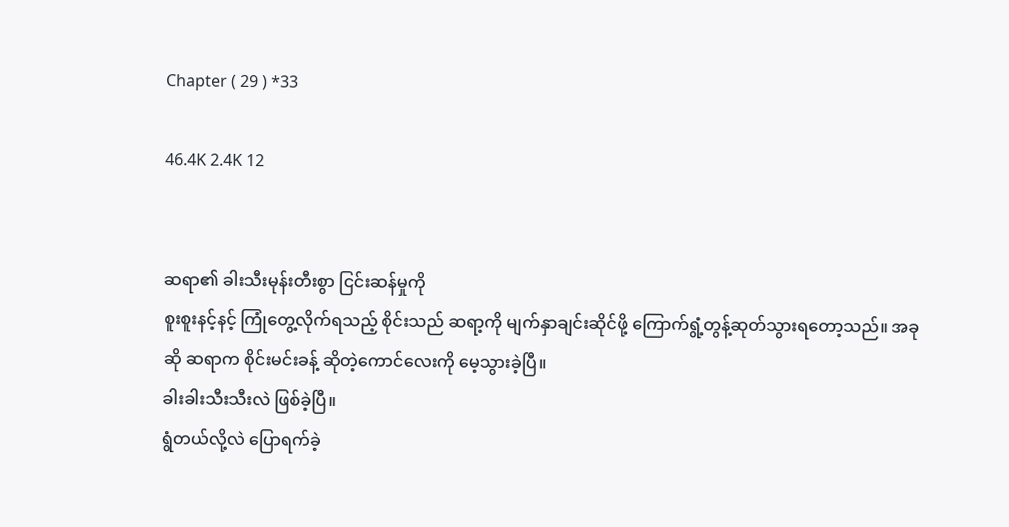Chapter ( 29 ) *33

46.4K 2.4K 12


ဆရာ၏ ခါးသီးမုန်းတီးစွာ ငြင်းဆန်မှုကို
စူးစူးနင့်နင့် ကြုံတွေ့လိုက်ရသည့် စိုင်းသည် ဆရာ့ကို မျက်နှာချင်းဆိုင်ဖို့ ကြောက်ရွံ့တွန့်ဆုတ်သွားရတော့သည်။ အခုဆို ဆရာက စိုင်းမင်းခန့် ဆိုတဲ့ကောင်လေးကို မေ့သွားခဲ့ပြီ။
ခါးခါးသီးသီးလဲ ဖြစ်ခဲ့ပြီ။
ရွံတယ်လို့လဲ ပြောရက်ခဲ့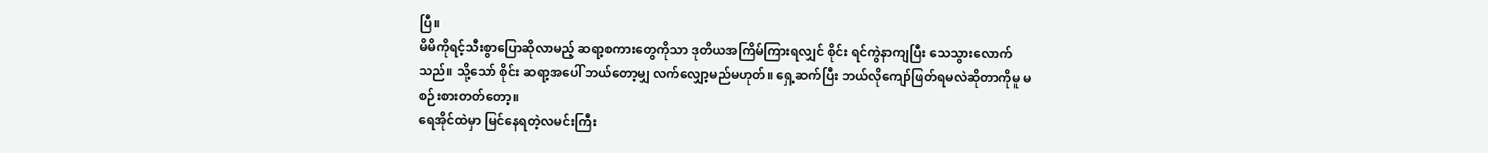ပြီ။
မိမိကိုရင့်သီးစွာပြောဆိုလာမည့် ဆရာ့စကားတွေကိုသာ ဒုတိယအကြိမ်ကြားရလျှင် စိုင်း ရင်ကွဲနာကျပြီး သေသွားလောက်သည်။ သို့သော် စိုင်း ဆရာ့အပေါ် ဘယ်တော့မျှ လက်လျှော့မည်မဟုတ်။ ရှေ့ဆက်ပြီး ဘယ်လိုကျော်ဖြတ်ရမလဲဆိုတာကို‌မူ မစဉ်းစားတတ်‌တော့။
ရေအိုင်ထဲမှာ မြင်နေရတဲ့လမင်းကြီး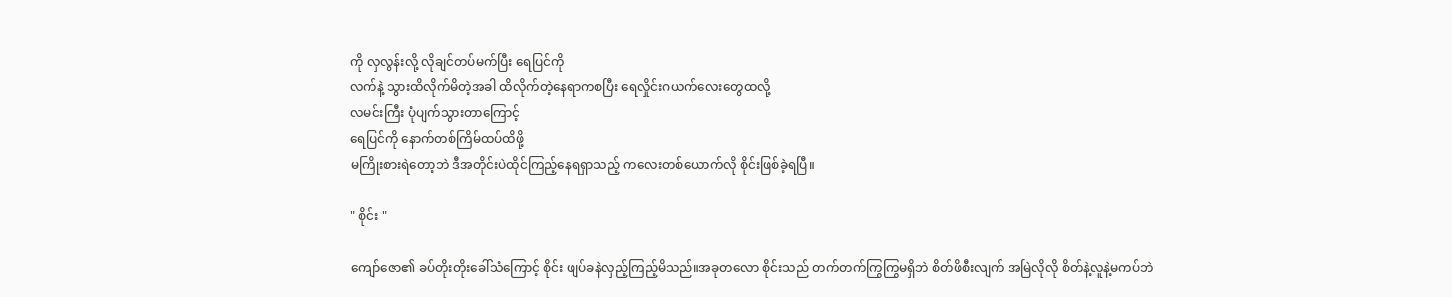ကို လှလွန်းလို့ လိုချင်တပ်မက်ပြီး ရေပြင်ကို
လက်နဲ့ သွားထိလိုက်မိတဲ့အခါ ထိလိုက်တဲ့နေရာကစပြီး ရေလှိုင်းဂယက်လေးတွေထလို့
လမင်းကြီး ပုံပျက်သွားတာကြောင့်
ရေပြင်ကို နောက်တစ်ကြိမ်ထပ်ထိဖို့
မကြိုးစားရဲတော့ဘဲ ဒီအတိုင်းပဲထိုင်ကြည့်နေရရှာသည့် ကလေးတစ်ယောက်လို စိုင်းဖြစ်ခဲ့ရပြီ။

" စိုင်း "

ကျော်ဇော၏ ခပ်တိုးတိုးခေါ်သံကြောင့် စိုင်း ဖျပ်ခနဲလှည့်ကြည့်မိသည်။အခုတလော စိုင်းသည် တက်တက်ကြွကြွမရှိဘဲ စိတ်ဖိစီးလျက် အမြဲလိုလို စိတ်နဲ့လူနဲ့မကပ်ဘဲ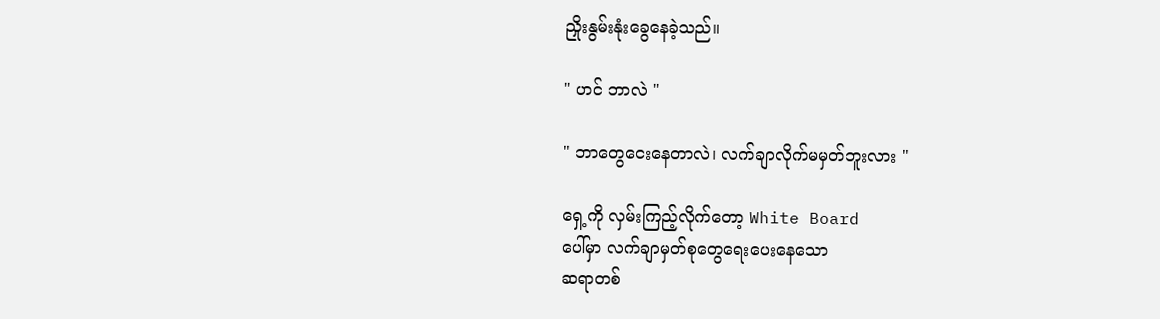ညှိုးနွမ်းနုံးခွေနေခဲ့သည်။

" ဟင် ဘာလဲ "

" ဘာတွေငေးနေတာလဲ၊ လက်ချာလိုက်မမှတ်ဘူးလား "

ရှေ့ကို လှမ်းကြည့်လိုက်တော့ White Board
ပေါ်မှာ လက်ချာမှတ်စုတွေရေးပေးနေသော
ဆရာတစ်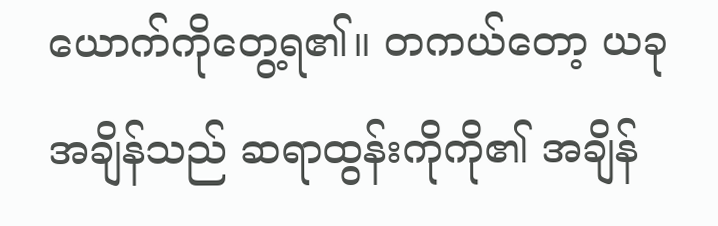ယောက်ကိုတွေ့ရ၏။ တကယ်တော့ ယခုအချိန်သည် ဆရာထွန်းကိုကို၏ အချိန်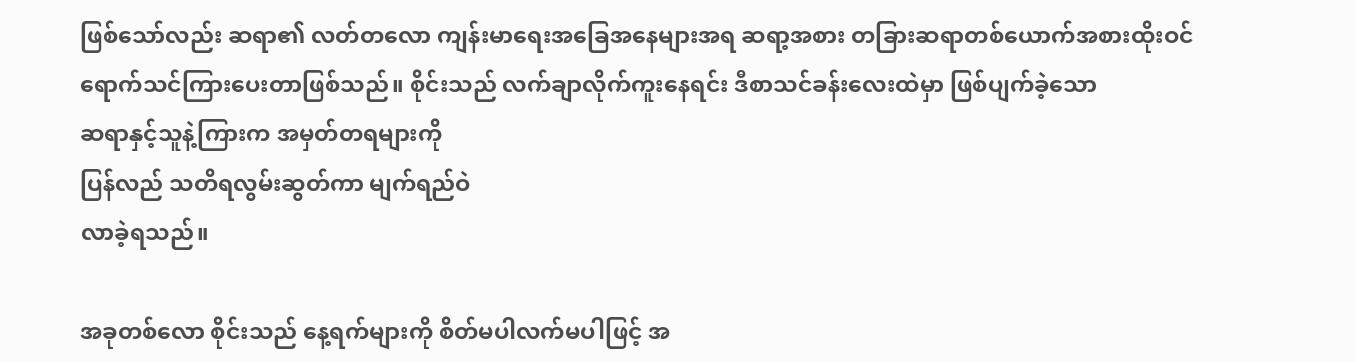ဖြစ်သော်လည်း ဆရာ၏ လတ်တလော ကျန်းမာရေးအခြေအနေများအရ ဆရာ့အစား တခြားဆရာတစ်ယောက်အစားထိုးဝင်ရောက်သင်ကြားပေးတာဖြစ်သည်။ စိုင်းသည် လက်ချာလိုက်ကူးနေရင်း ဒီစာသင်ခန်းလေးထဲမှာ ဖြစ်ပျက်ခဲ့သော
ဆရာနှင့်သူနဲ့ကြားက အမှတ်တရများကို
ပြန်လည် သတိရလွမ်းဆွတ်ကာ မျက်ရည်ဝဲ
လာခဲ့ရသည်။

အခုတစ်လော စိုင်းသည် နေ့ရက်များကို စိတ်မပါလက်မပါဖြင့် အ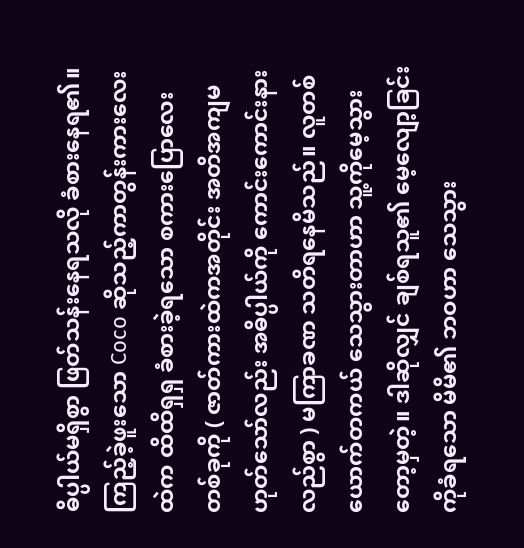ဓိပ္ပါယ်မရှိစွာ ဖြတ်သန်းနေရသလို ခံစားနေရ၏။
ကြည့်ခဲ့ဖူးသော Coco ဆိုသည့်ကာတွန်းကားလေးထဲက ထိထိရှရှ ခံစားခဲ့ရသော စကားပြောလေးတစ်ခုကို ( ဇာတ်ကားထဲကအတိုင်း အတိအကျမဟုတ်သော်လည်း အဓိပ္ပါယ်ကို ကောင်းကောင်းနားလည်စွာ ) မကြာခဏ သတိရနေမိသည်။ လူတစ်ယောက်တကယ် သေသွားတာဟာ သူ့ကိုမေ့သွားတော့မှတဲ့။ ဒါဆိုလျှင် ချစ်ရသူ၏ မေ့လျော့ခြင်းကိုခံရသော မိမိ၏ ဘဝဟာ သေသွား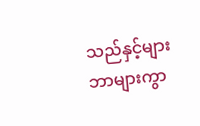သည်နှင့်များ ဘာများကွာ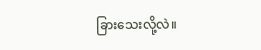ခြားသေးလို့လဲ။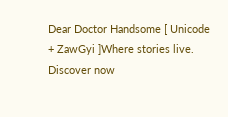Dear Doctor Handsome [ Unicode + ZawGyi ]Where stories live. Discover now